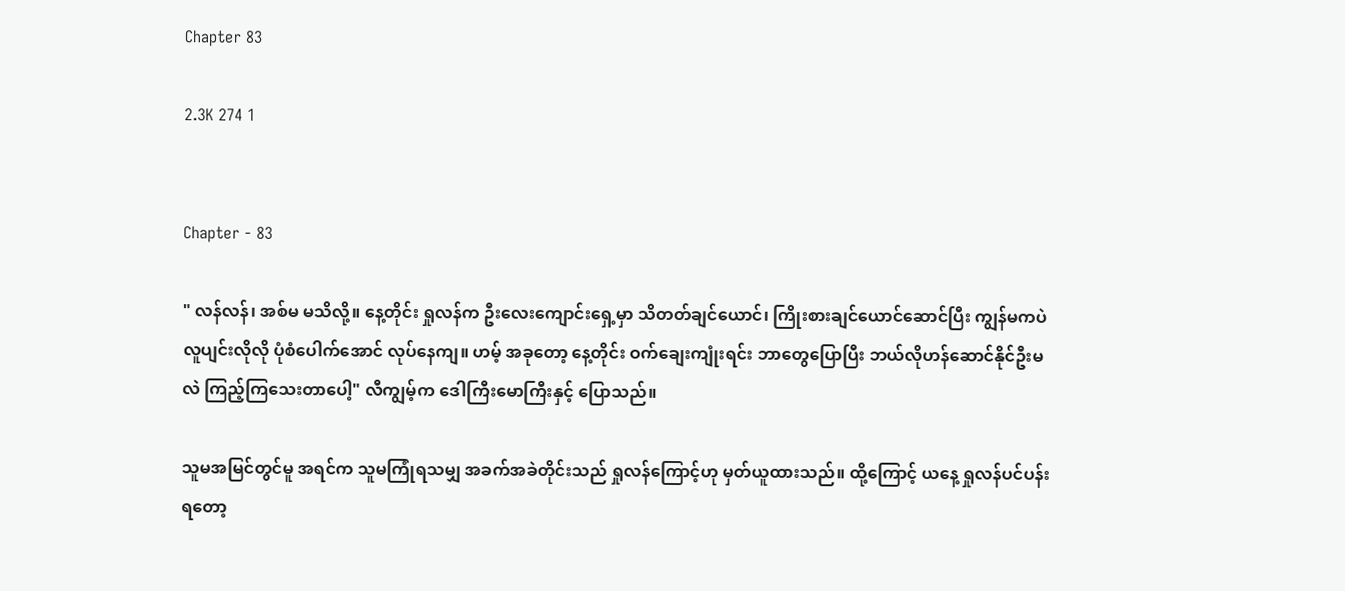Chapter 83

2.3K 274 1


Chapter - 83

" လန်လန်၊ အစ်မ မသိလို့။ နေ့တိုင်း ရှုလန်က ဦးလေးကျောင်းရှေ့မှာ သိတတ်ချင်ယောင်၊ ကြိုးစားချင်ယောင်ဆောင်ပြီး ကျွန်မကပဲ လူပျင်းလိုလို ပုံစံပေါက်အောင် လုပ်နေကျ။ ဟမ့် အခုတော့ နေ့တိုင်း ဝက်ချေးကျုံးရင်း ဘာတွေပြောပြီး ဘယ်လိုဟန်ဆောင်နိုင်ဦးမလဲ ကြည့်ကြသေးတာပေါ့" လီကျွမ့်က ဒေါကြီးမောကြီးနှင့် ပြောသည်။

သူမအမြင်တွင်မူ အရင်က သူမကြုံရသမျှ အခက်အခဲတိုင်းသည် ရှုလန်ကြောင့်ဟု မှတ်ယူထားသည်။ ထို့ကြောင့် ယနေ့ ရှုလန်ပင်ပန်းရတော့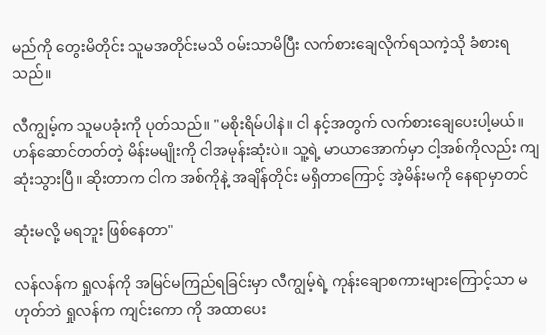မည်ကို တွေးမိတိုင်း သူမအတိုင်းမသိ ဝမ်းသာမိပြီး လက်စားချေလိုက်ရသကဲ့သို ခံစားရသည်။

လီကျွမ့်က သူမပခုံးကို ပုတ်သည်။ "မစိုးရိမ်ပါနဲ။ ငါ နင့်အတွက် လက်စားချေပေးပါ့မယ်။ ဟန်ဆောင်တတ်တဲ့ မိန်းမမျိုးကို ငါအမုန်းဆုံးပဲ။ သူ့ရဲ့ မာယာအောက်မှာ ငါ့အစ်ကိုလည်း ကျဆုံးသွားပြီ။ ဆိုးတာက ငါက အစ်ကိုနဲ့ အချိန်တိုင်း မရှိတာကြောင့် အဲ့မိန်းမကို နေရာမှာတင်

ဆုံးမလို့ မရဘူး ဖြစ်နေတာ"

လန်လန်က ရှုလန်ကို အမြင်မကြည်ရခြင်းမှာ လီကျွမ့်ရဲ့ ကုန်းချောစကားများကြောင့်သာ မဟုတ်ဘဲ ရှုလန်က ကျင်းကော ကို အထာပေး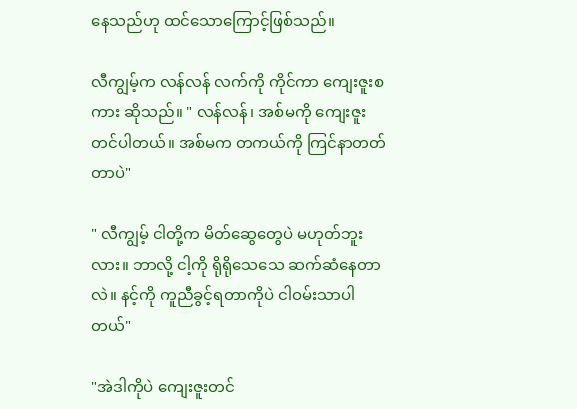နေသည်ဟု ထင်သောကြောင့်ဖြစ်သည်။

လီကျွမ့်က လန်လန် လက်ကို ကိုင်ကာ ကျေးဇူးစကား ဆိုသည်။ " လန်လန်၊ အစ်မကို ကျေးဇူးတင်ပါတယ်။ အစ်မက တကယ်ကို ကြင်နာတတ်တာပဲ"

" လီကျွမ့် ငါတို့က မိတ်ဆွေတွေပဲ မဟုတ်ဘူးလား။ ဘာလို့ ငါ့ကို ရိုရိုသေသေ ဆက်ဆံနေတာလဲ။ နင့်ကို ကူညီခွင့်ရတာကိုပဲ ငါဝမ်းသာပါတယ်"

"အဲဒါကိုပဲ ကျေးဇူးတင်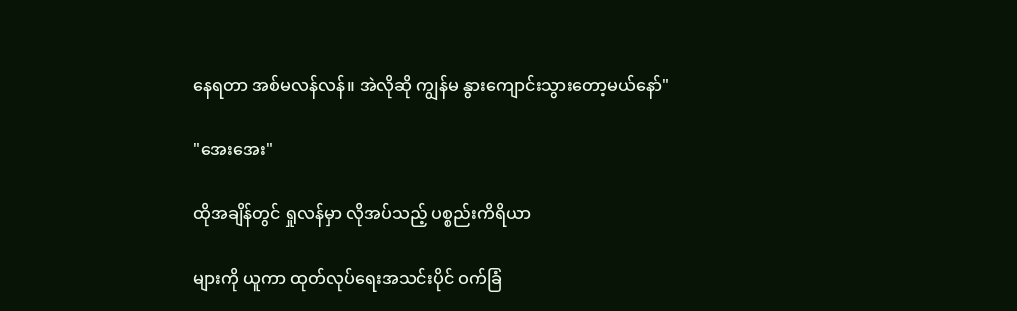နေရတာ အစ်မလန်လန်။ အဲလိုဆို ကျွန်မ နွားကျောင်းသွားတော့မယ်နော်"

"အေးအေး"

ထိုအချိန်တွင် ရှုလန်မှာ လိုအပ်သည့် ပစ္စည်းကိရိယာ

များကို ယူကာ ထုတ်လုပ်ရေးအသင်းပိုင် ဝက်ခြံ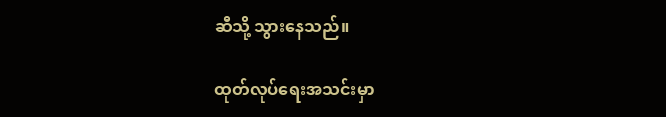ဆီသို့ သွားနေသည်။

ထုတ်လုပ်ရေးအသင်းမှာ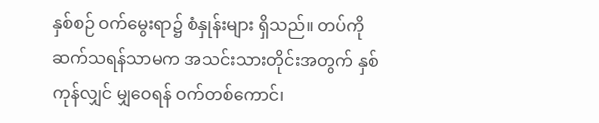နှစ်စဉ် ဝက်မွေးရာ၌ စံနှုန်းများ ရှိသည်။ တပ်ကို ဆက်သရန်သာမက အသင်းသားတိုင်းအတွက် နှစ်ကုန်လျှင် မျှဝေရန် ဝက်တစ်ကောင်၊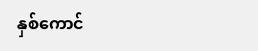နှစ်ကောင်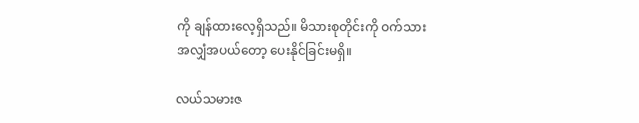ကို ချန်ထားလေ့ရှိသည်။ မိသားစုတိုင်းကို ဝက်သားအလျှံအပယ်တော့ ပေးနိုင်ခြင်းမရှိ။

လယ်သမားဇ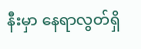နီးမှာ နေရာလွတ်ရှိ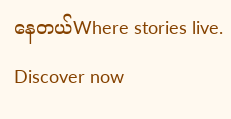နေတယ်Where stories live. Discover now